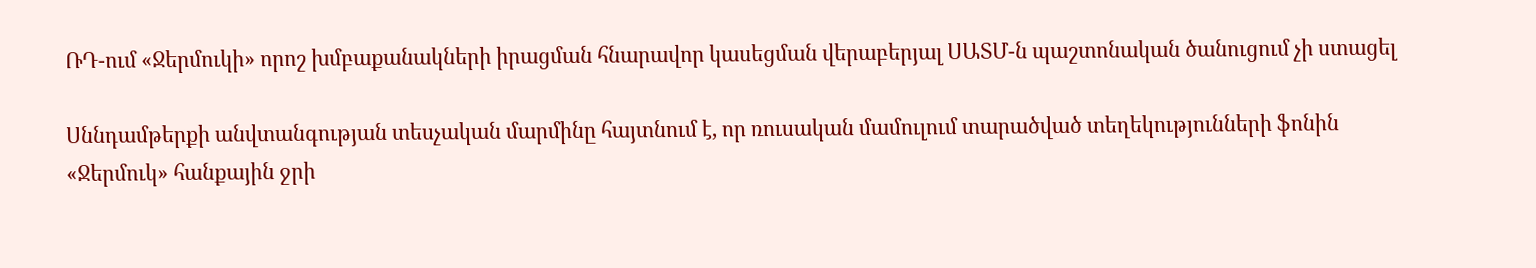ՌԴ-ում «Ջերմուկի» որոշ խմբաքանակների իրացման հնարավոր կասեցման վերաբերյալ ՍԱՏՄ-ն պաշտոնական ծանուցում չի ստացել

Սննդամթերքի անվտանգության տեսչական մարմինը հայտնում է, որ ռուսական մամուլում տարածված տեղեկությունների ֆոնին «Ջերմուկ» հանքային ջրի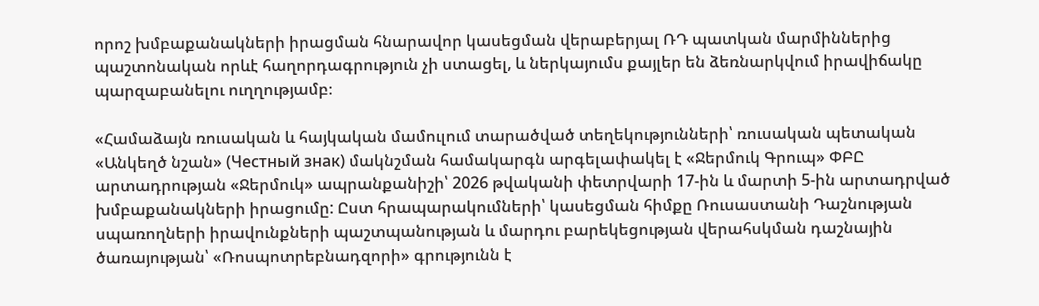որոշ խմբաքանակների իրացման հնարավոր կասեցման վերաբերյալ ՌԴ պատկան մարմիններից պաշտոնական որևէ հաղորդագրություն չի ստացել, և ներկայումս քայլեր են ձեռնարկվում իրավիճակը պարզաբանելու ուղղությամբ։

«Համաձայն ռուսական և հայկական մամուլում տարածված տեղեկությունների՝ ռուսական պետական «Անկեղծ նշան» (Честный знак) մակնշման համակարգն արգելափակել է «Ջերմուկ Գրուպ» ՓԲԸ արտադրության «Ջերմուկ» ապրանքանիշի՝ 2026 թվականի փետրվարի 17-ին և մարտի 5-ին արտադրված խմբաքանակների իրացումը: Ըստ հրապարակումների՝ կասեցման հիմքը Ռուսաստանի Դաշնության սպառողների իրավունքների պաշտպանության և մարդու բարեկեցության վերահսկման դաշնային ծառայության՝ «Ռոսպոտրեբնադզորի» գրությունն է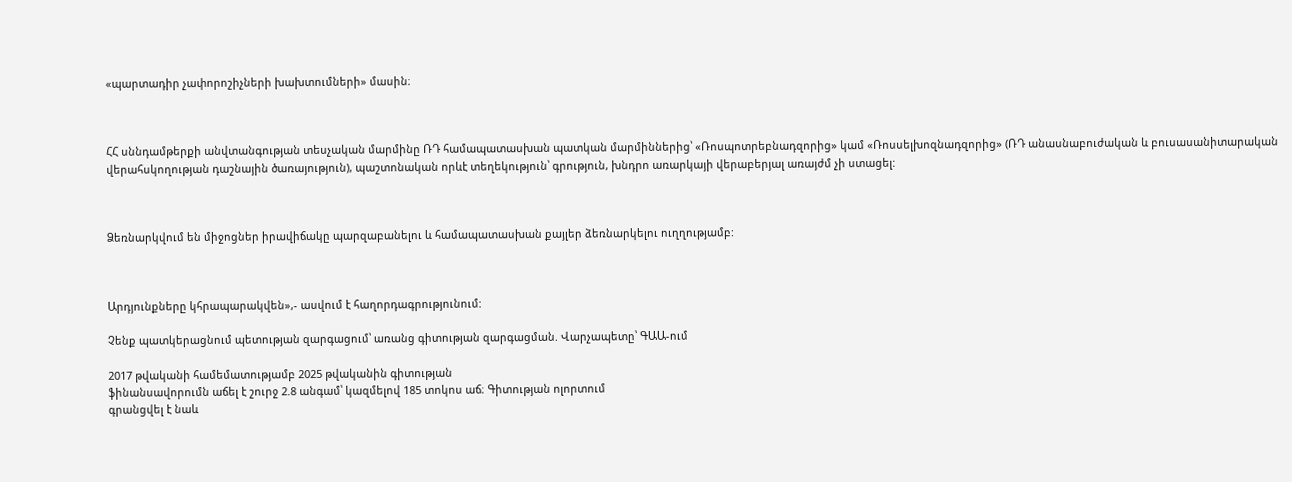«պարտադիր չափորոշիչների խախտումների» մասին։



ՀՀ սննդամթերքի անվտանգության տեսչական մարմինը ՌԴ համապատասխան պատկան մարմիններից՝ «Ռոսպոտրեբնադզորից» կամ «Ռոսսելխոզնադզորից» (ՌԴ անասնաբուժական և բուսասանիտարական վերահսկողության դաշնային ծառայություն), պաշտոնական որևէ տեղեկություն՝ գրություն, խնդրո առարկայի վերաբերյալ առայժմ չի ստացել:



Ձեռնարկվում են միջոցներ իրավիճակը պարզաբանելու և համապատասխան քայլեր ձեռնարկելու ուղղությամբ:



Արդյունքները կհրապարակվեն»,- ասվում է հաղորդագրությունում:

Չենք պատկերացնում պետության զարգացում՝ առանց գիտության զարգացման. Վարչապետը՝ ԳԱԱ-ում

2017 թվականի համեմատությամբ 2025 թվականին գիտության
ֆինանսավորումն աճել է շուրջ 2.8 անգամ՝ կազմելով 185 տոկոս աճ։ Գիտության ոլորտում
գրանցվել է նաև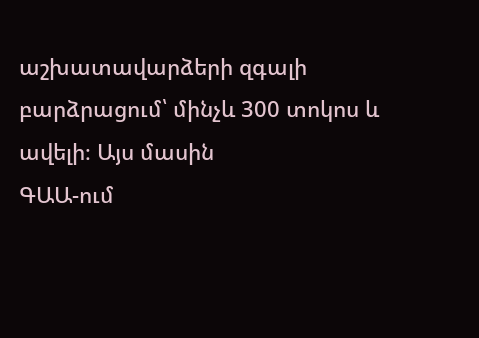աշխատավարձերի զգալի բարձրացում՝ մինչև 300 տոկոս և ավելի։ Այս մասին
ԳԱԱ-ում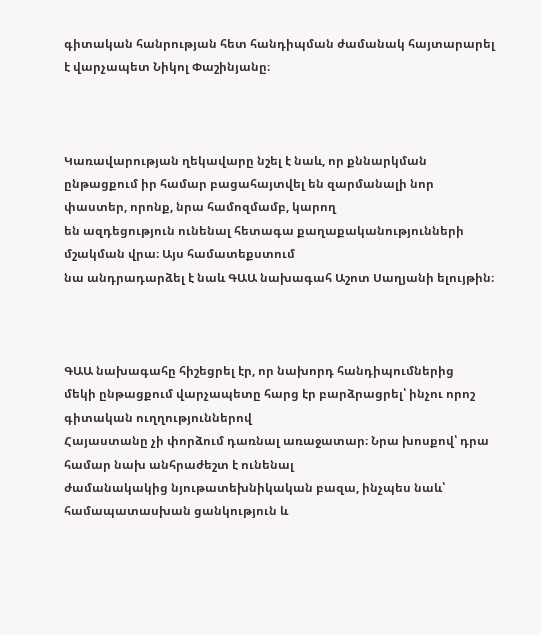գիտական հանրության հետ հանդիպման ժամանակ հայտարարել է վարչապետ Նիկոլ Փաշինյանը։



Կառավարության ղեկավարը նշել է նաև, որ քննարկման
ընթացքում իր համար բացահայտվել են զարմանալի նոր փաստեր, որոնք, նրա համոզմամբ, կարող
են ազդեցություն ունենալ հետագա քաղաքականությունների մշակման վրա։ Այս համատեքստում
նա անդրադարձել է նաև ԳԱԱ նախագահ Աշոտ Սաղյանի ելույթին։



ԳԱԱ նախագահը հիշեցրել էր, որ նախորդ հանդիպումներից
մեկի ընթացքում վարչապետը հարց էր բարձրացրել՝ ինչու որոշ գիտական ուղղություններով
Հայաստանը չի փորձում դառնալ առաջատար։ Նրա խոսքով՝ դրա համար նախ անհրաժեշտ է ունենալ
ժամանակակից նյութատեխնիկական բազա, ինչպես նաև՝ համապատասխան ցանկություն և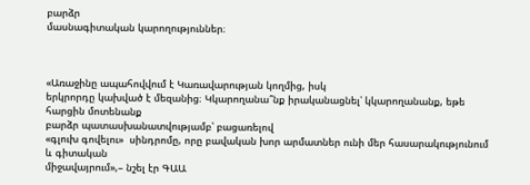բարձր
մասնագիտական կարողություններ։



«Առաջինը ապահովվում է Կառավարության կողմից, իսկ
երկրորդը կախված է մեզանից։ Կկարողանա՞նք իրականացնել՝ կկարողանանք, եթե հարցին մոտենանք
բարձր պատասխանատվությամբ՝ բացառելով
«գլուխ գովելու»  սինդրոմը, որը բավական խոր արմատներ ունի մեր հասարակությունում և գիտական
միջավայրում»,– նշել էր ԳԱԱ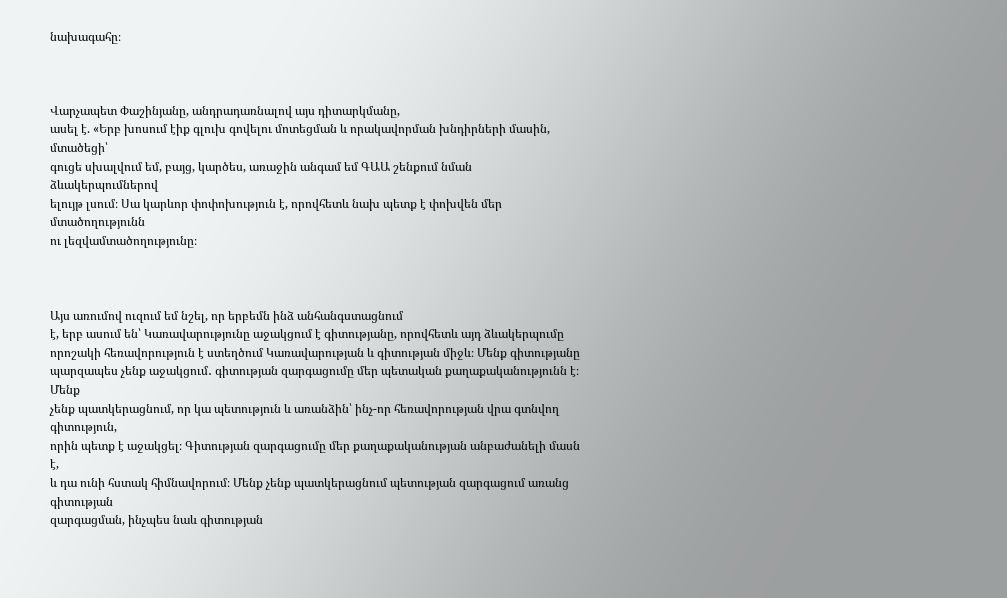նախագահը։



Վարչապետ Փաշինյանը, անդրադառնալով այս դիտարկմանը,
ասել է. «Երբ խոսում էիք գլուխ գովելու մոտեցման և որակավորման խնդիրների մասին, մտածեցի՝
գուցե սխալվում եմ, բայց, կարծես, առաջին անգամ եմ ԳԱԱ շենքում նման ձևակերպումներով
ելույթ լսում։ Սա կարևոր փոփոխություն է, որովհետև նախ պետք է փոխվեն մեր մտածողությունն
ու լեզվամտածողությունը։



Այս առումով ուզում եմ նշել, որ երբեմն ինձ անհանգստացնում
է, երբ ասում են՝ Կառավարությունը աջակցում է գիտությանը, որովհետև այդ ձևակերպումը
որոշակի հեռավորություն է ստեղծում Կառավարության և գիտության միջև։ Մենք գիտությանը
պարզապես չենք աջակցում․ գիտության զարգացումը մեր պետական քաղաքականությունն է։ Մենք
չենք պատկերացնում, որ կա պետություն և առանձին՝ ինչ-որ հեռավորության վրա գտնվող գիտություն,
որին պետք է աջակցել։ Գիտության զարգացումը մեր քաղաքականության անբաժանելի մասն է,
և դա ունի հստակ հիմնավորում։ Մենք չենք պատկերացնում պետության զարգացում առանց գիտության
զարգացման, ինչպես նաև գիտության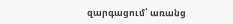զարգացում՝ առանց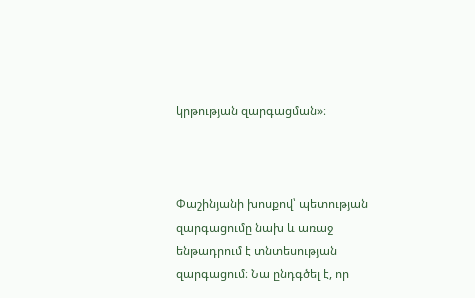կրթության զարգացման»։



Փաշինյանի խոսքով՝ պետության զարգացումը նախ և առաջ
ենթադրում է տնտեսության զարգացում։ Նա ընդգծել է, որ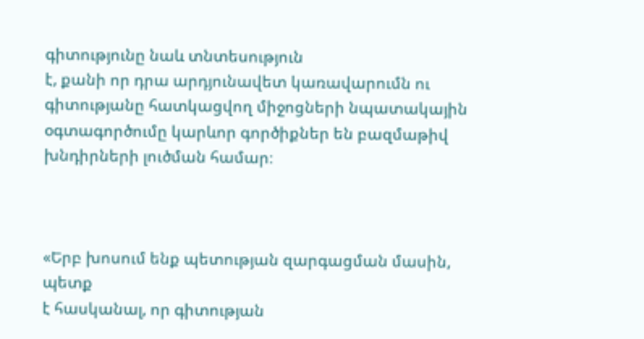գիտությունը նաև տնտեսություն
է, քանի որ դրա արդյունավետ կառավարումն ու գիտությանը հատկացվող միջոցների նպատակային
օգտագործումը կարևոր գործիքներ են բազմաթիվ խնդիրների լուծման համար։



«Երբ խոսում ենք պետության զարգացման մասին, պետք
է հասկանալ, որ գիտության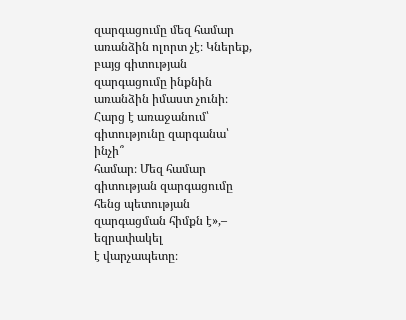զարգացումը մեզ համար առանձին ոլորտ չէ։ Կներեք, բայց գիտության
զարգացումը ինքնին առանձին իմաստ չունի։ Հարց է առաջանում՝ գիտությունը զարգանա՝ ինչի՞
համար։ Մեզ համար գիտության զարգացումը հենց պետության զարգացման հիմքն է»,– եզրափակել
է վարչապետը։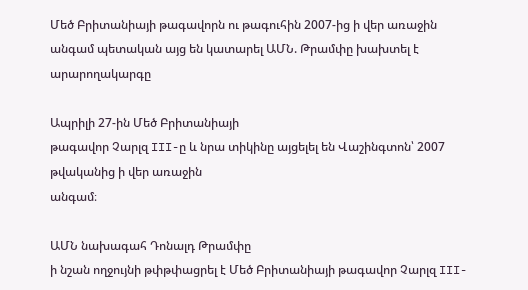Մեծ Բրիտանիայի թագավորն ու թագուհին 2007-ից ի վեր առաջին անգամ պետական այց են կատարել ԱՄՆ. Թրամփը խախտել է արարողակարգը

Ապրիլի 27-ին Մեծ Բրիտանիայի
թագավոր Չարլզ III-ը և նրա տիկինը այցելել են Վաշինգտոն՝ 2007 թվականից ի վեր առաջին
անգամ։

ԱՄՆ նախագահ Դոնալդ Թրամփը
ի նշան ողջույնի թփթփացրել է Մեծ Բրիտանիայի թագավոր Չարլզ III-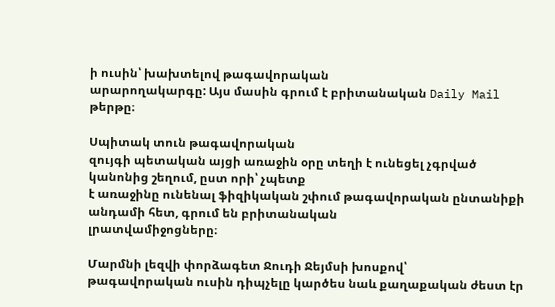ի ուսին՝ խախտելով թագավորական
արարողակարգը: Այս մասին գրում է բրիտանական Daily Mail թերթը։

Սպիտակ տուն թագավորական
զույգի պետական այցի առաջին օրը տեղի է ունեցել չգրված կանոնից շեղում, ըստ որի՝ չպետք
է առաջինը ունենալ ֆիզիկական շփում թագավորական ընտանիքի անդամի հետ, գրում են բրիտանական
լրատվամիջոցները։

Մարմնի լեզվի փորձագետ Ջուդի Ջեյմսի խոսքով՝
թագավորական ուսին դիպչելը կարծես նաև քաղաքական ժեստ էր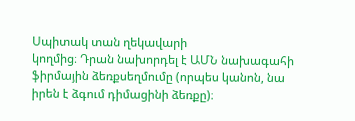Սպիտակ տան ղեկավարի
կողմից։ Դրան նախորդել է ԱՄՆ նախագահի ֆիրմային ձեռքսեղմումը (որպես կանոն, նա
իրեն է ձգում դիմացինի ձեռքը)։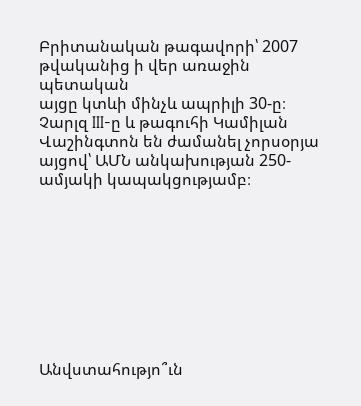Բրիտանական թագավորի՝ 2007 թվականից ի վեր առաջին պետական
այցը կտևի մինչև ապրիլի 30-ը։ Չարլզ III-ը և թագուհի Կամիլան Վաշինգտոն են ժամանել չորսօրյա այցով՝ ԱՄՆ անկախության 250-ամյակի կապակցությամբ։









Անվստահությո՞ւն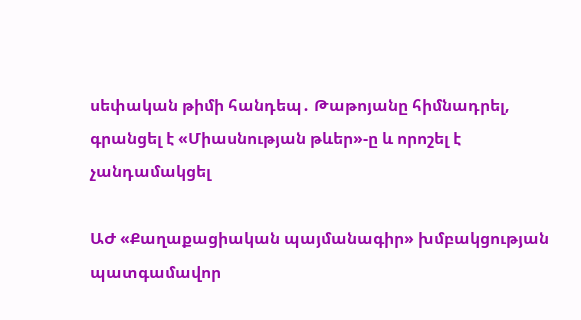սեփական թիմի հանդեպ․ Թաթոյանը հիմնադրել, գրանցել է «Միասնության թևեր»-ը և որոշել է չանդամակցել

ԱԺ «Քաղաքացիական պայմանագիր» խմբակցության պատգամավոր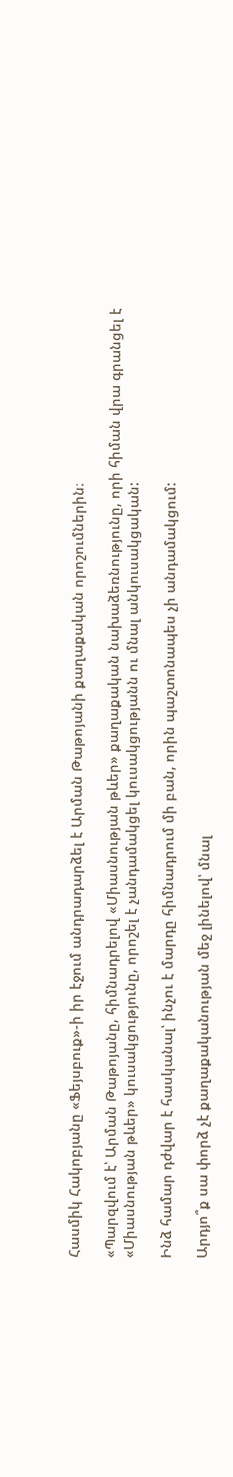Հասմիկ Հակոբյանը «Ֆեյսբուք»-ի իր էջում անդրադարձել է Արման Թաթոյանի քաղաքական որոշումներին։

«Պարզվում է՝ Արման Թաթոյանը, հիմնադրելով «Միասնության թևեր» քաղաքական նախաձեռնությունը, որի հիման վրա գրանցել է «Միասնության թևեր» կուսակցությունը, որոշել է չանդամակցել կուսակցությանն ու մնալ անկուսակցական:

Ինձ համար դժվար է հասկանալ՝ ինչու է մարդը հիմնադրում մի բան, որին պաշտոնապես չի անդամակցում:

Արդյո՞ք սա փորձ չէ քաղաքականության մեջ լինելով՝ մնալ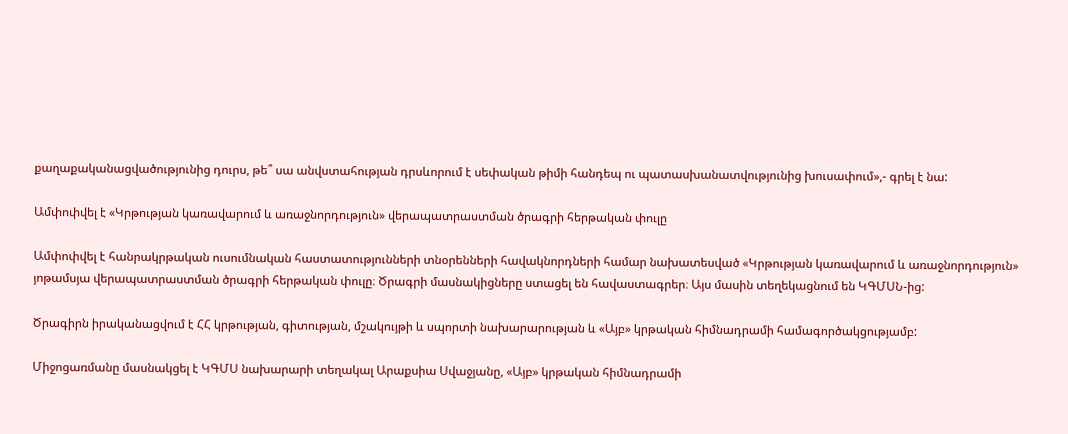քաղաքականացվածությունից դուրս, թե՞ սա անվստահության դրսևորում է սեփական թիմի հանդեպ ու պատասխանատվությունից խուսափում»,- գրել է նա:

Ամփոփվել է «Կրթության կառավարում և առաջնորդություն» վերապատրաստման ծրագրի հերթական փուլը

Ամփոփվել է հանրակրթական ուսումնական հաստատությունների տնօրենների հավակնորդների համար նախատեսված «Կրթության կառավարում և առաջնորդություն» յոթամսյա վերապատրաստման ծրագրի հերթական փուլը։ Ծրագրի մասնակիցները ստացել են հավաստագրեր։ Այս մասին տեղեկացնում են ԿԳՄՍՆ-ից:

Ծրագիրն իրականացվում է ՀՀ կրթության, գիտության, մշակույթի և սպորտի նախարարության և «Այբ» կրթական հիմնադրամի համագործակցությամբ:

Միջոցառմանը մասնակցել է ԿԳՄՍ նախարարի տեղակալ Արաքսիա Սվաջյանը, «Այբ» կրթական հիմնադրամի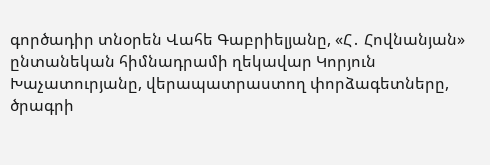գործադիր տնօրեն Վահե Գաբրիելյանը, «Հ․ Հովնանյան» ընտանեկան հիմնադրամի ղեկավար Կորյուն Խաչատուրյանը, վերապատրաստող փորձագետները, ծրագրի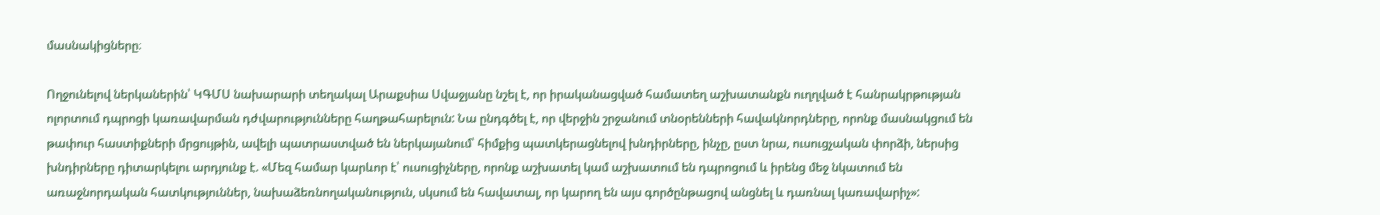մասնակիցները։

Ողջունելով ներկաներին՝ ԿԳՄՍ նախարարի տեղակալ Արաքսիա Սվաջյանը նշել է, որ իրականացված համատեղ աշխատանքն ուղղված է հանրակրթության ոլորտում դպրոցի կառավարման դժվարությունները հաղթահարելուն: Նա ընդգծել է, որ վերջին շրջանում տնօրենների հավակնորդները, որոնք մասնակցում են թափուր հաստիքների մրցույթին, ավելի պատրաստված են ներկայանում՝ հիմքից պատկերացնելով խնդիրները, ինչը, ըստ նրա, ուսուցչական փորձի, ներսից խնդիրները դիտարկելու արդյունք է. «Մեզ համար կարևոր է՝ ուսուցիչները, որոնք աշխատել կամ աշխատում են դպրոցում և իրենց մեջ նկատում են առաջնորդական հատկություններ, նախաձեռնողականություն, սկսում են հավատալ, որ կարող են այս գործընթացով անցնել և դառնալ կառավարիչ»: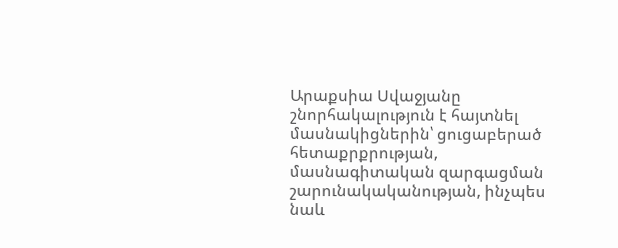Արաքսիա Սվաջյանը շնորհակալություն է հայտնել մասնակիցներին՝ ցուցաբերած հետաքրքրության, մասնագիտական զարգացման շարունակականության, ինչպես նաև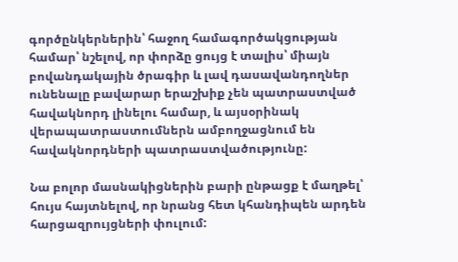գործընկերներին՝ հաջող համագործակցության համար՝ նշելով, որ փորձը ցույց է տալիս՝ միայն բովանդակային ծրագիր և լավ դասավանդողներ ունենալը բավարար երաշխիք չեն պատրաստված հավակնորդ լինելու համար, և այսօրինակ վերապատրաստումներն ամբողջացնում են հավակնորդների պատրաստվածությունը:

Նա բոլոր մասնակիցներին բարի ընթացք է մաղթել՝ հույս հայտնելով, որ նրանց հետ կհանդիպեն արդեն հարցազրույցների փուլում: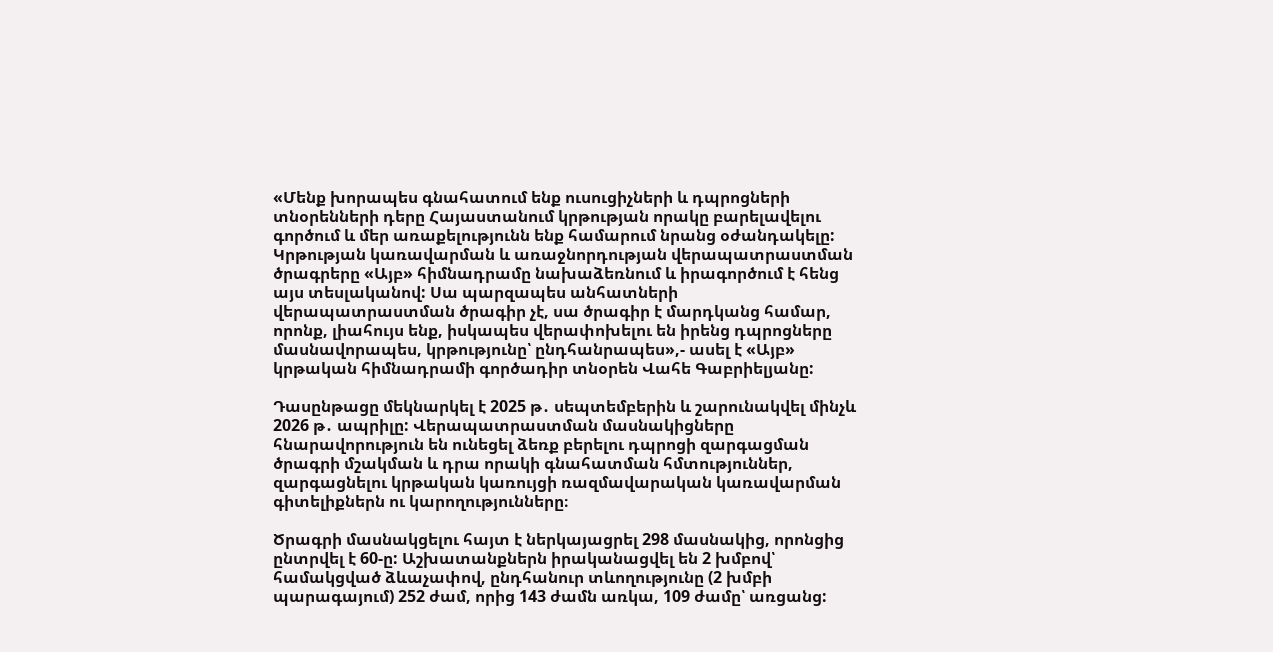«Մենք խորապես գնահատում ենք ուսուցիչների և դպրոցների տնօրենների դերը Հայաստանում կրթության որակը բարելավելու գործում և մեր առաքելությունն ենք համարում նրանց օժանդակելը: Կրթության կառավարման և առաջնորդության վերապատրաստման ծրագրերը «Այբ» հիմնադրամը նախաձեռնում և իրագործում է հենց այս տեսլականով: Սա պարզապես անհատների վերապատրաստման ծրագիր չէ, սա ծրագիր է մարդկանց համար, որոնք, լիահույս ենք, իսկապես վերափոխելու են իրենց դպրոցները մասնավորապես, կրթությունը՝ ընդհանրապես»,- ասել է «Այբ» կրթական հիմնադրամի գործադիր տնօրեն Վահե Գաբրիելյանը:

Դասընթացը մեկնարկել է 2025 թ․ սեպտեմբերին և շարունակվել մինչև 2026 թ․ ապրիլը: Վերապատրաստման մասնակիցները հնարավորություն են ունեցել ձեռք բերելու դպրոցի զարգացման ծրագրի մշակման և դրա որակի գնահատման հմտություններ, զարգացնելու կրթական կառույցի ռազմավարական կառավարման գիտելիքներն ու կարողությունները։

Ծրագրի մասնակցելու հայտ է ներկայացրել 298 մասնակից, որոնցից ընտրվել է 60-ը: Աշխատանքներն իրականացվել են 2 խմբով՝ համակցված ձևաչափով, ընդհանուր տևողությունը (2 խմբի պարագայում) 252 ժամ, որից 143 ժամն առկա, 109 ժամը՝ առցանց: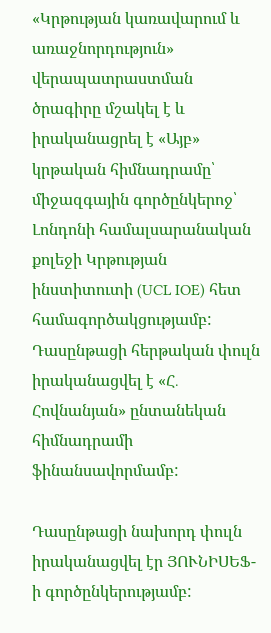«Կրթության կառավարում և առաջնորդություն» վերապատրաստման ծրագիրը մշակել է և իրականացրել է «Այբ» կրթական հիմնադրամը՝ միջազգային գործընկերոջ՝ Լոնդոնի համալսարանական քոլեջի Կրթության ինստիտուտի (UCL IOE) հետ համագործակցությամբ: Դասընթացի հերթական փուլն իրականացվել է «Հ․ Հովնանյան» ընտանեկան հիմնադրամի ֆինանսավորմամբ:

Դասընթացի նախորդ փուլն իրականացվել էր ՅՈՒՆԻՍԵՖ-ի գործընկերությամբ: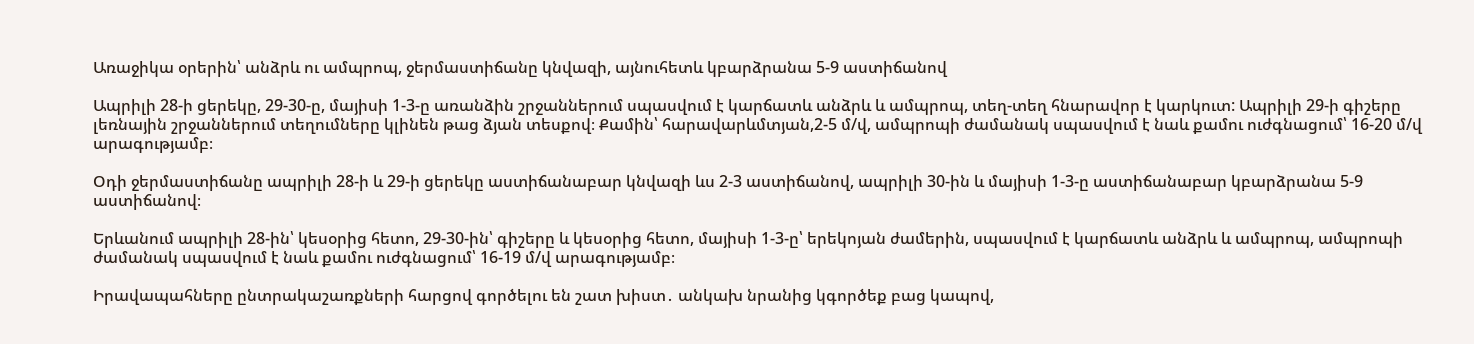Առաջիկա օրերին՝ անձրև ու ամպրոպ, ջերմաստիճանը կնվազի, այնուհետև կբարձրանա 5-9 աստիճանով

Ապրիլի 28-ի ցերեկը, 29-30-ը, մայիսի 1-3-ը առանձին շրջաններում սպասվում է կարճատև անձրև և ամպրոպ, տեղ-տեղ հնարավոր է կարկուտ: Ապրիլի 29-ի գիշերը լեռնային շրջաններում տեղումները կլինեն թաց ձյան տեսքով։ Քամին՝ հարավարևմտյան,2-5 մ/վ, ամպրոպի ժամանակ սպասվում է նաև քամու ուժգնացում՝ 16-20 մ/վ արագությամբ։

Օդի ջերմաստիճանը ապրիլի 28-ի և 29-ի ցերեկը աստիճանաբար կնվազի ևս 2-3 աստիճանով, ապրիլի 30-ին և մայիսի 1-3-ը աստիճանաբար կբարձրանա 5-9 աստիճանով։

Երևանում ապրիլի 28-ին՝ կեսօրից հետո, 29-30-ին՝ գիշերը և կեսօրից հետո, մայիսի 1-3-ը՝ երեկոյան ժամերին, սպասվում է կարճատև անձրև և ամպրոպ, ամպրոպի ժամանակ սպասվում է նաև քամու ուժգնացում՝ 16-19 մ/վ արագությամբ։

Իրավապահները ընտրակաշառքների հարցով գործելու են շատ խիստ․ անկախ նրանից կգործեք բաց կապով,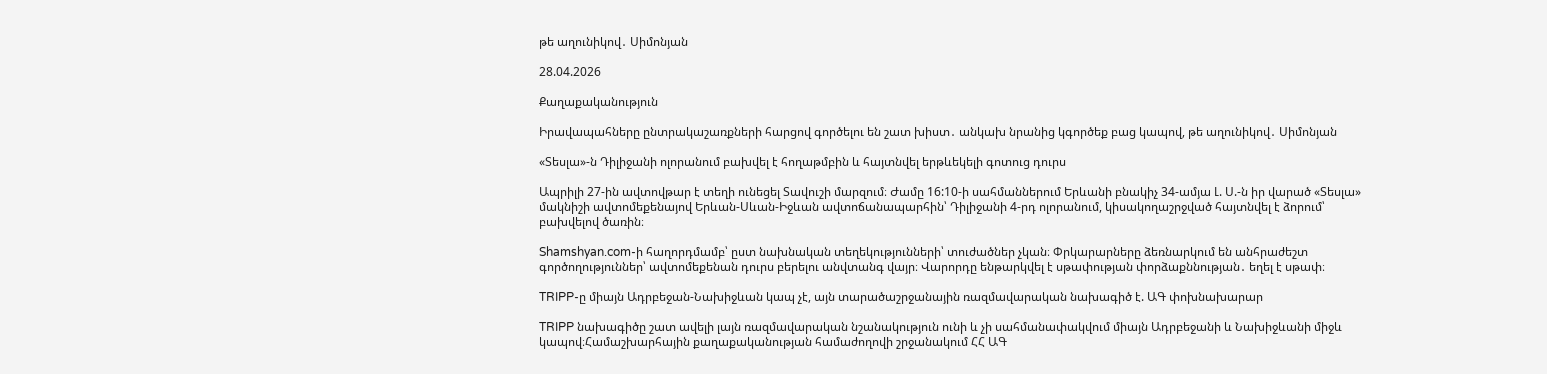թե աղունիկով․ Սիմոնյան

28.04.2026

Քաղաքականություն

Իրավապահները ընտրակաշառքների հարցով գործելու են շատ խիստ․ անկախ նրանից կգործեք բաց կապով, թե աղունիկով․ Սիմոնյան

«Տեսլա»-ն Դիլիջանի ոլորանում բախվել է հողաթմբին և հայտնվել երթևեկելի գոտուց դուրս

Ապրիլի 27-ին ավտովթար է տեղի ունեցել Տավուշի մարզում։ Ժամը 16:10-ի սահմաններում Երևանի բնակիչ 34-ամյա Լ. Ս.-ն իր վարած «Տեսլա» մակնիշի ավտոմեքենայով Երևան-Սևան-Իջևան ավտոճանապարհին՝ Դիլիջանի 4-րդ ոլորանում, կիսակողաշրջված հայտնվել է ձորում՝ բախվելով ծառին։

Shamshyan.com-ի հաղորդմամբ՝ ըստ նախնական տեղեկությունների՝ տուժածներ չկան։ Փրկարարները ձեռնարկում են անհրաժեշտ գործողություններ՝ ավտոմեքենան դուրս բերելու անվտանգ վայր։ Վարորդը ենթարկվել է սթափության փորձաքննության․ եղել է սթափ։

TRIPP-ը միայն Ադրբեջան-Նախիջևան կապ չէ, այն տարածաշրջանային ռազմավարական նախագիծ է. ԱԳ փոխնախարար

TRIPP նախագիծը շատ ավելի լայն ռազմավարական նշանակություն ունի և չի սահմանափակվում միայն Ադրբեջանի և Նախիջևանի միջև կապով։Համաշխարհային քաղաքականության համաժողովի շրջանակում ՀՀ ԱԳ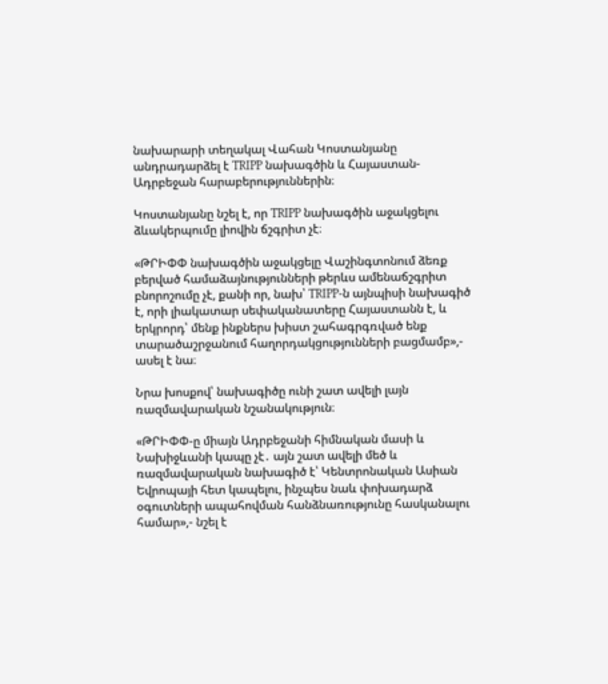նախարարի տեղակալ Վահան Կոստանյանը անդրադարձել է TRIPP նախագծին և Հայաստան-Ադրբեջան հարաբերություններին։

Կոստանյանը նշել է, որ TRIPP նախագծին աջակցելու ձևակերպումը լիովին ճշգրիտ չէ։

«ԹՐԻՓՓ նախագծին աջակցելը Վաշինգտոնում ձեռք բերված համաձայնությունների թերևս ամենաճշգրիտ բնորոշումը չէ, քանի որ, նախ՝ TRIPP-ն այնպիսի նախագիծ է, որի լիակատար սեփականատերը Հայաստանն է, և երկրորդ՝ մենք ինքներս խիստ շահագրգռված ենք տարածաշրջանում հաղորդակցությունների բացմամբ»,- ասել է նա։

Նրա խոսքով՝ նախագիծը ունի շատ ավելի լայն ռազմավարական նշանակություն։

«ԹՐԻՓՓ-ը միայն Ադրբեջանի հիմնական մասի և Նախիջևանի կապը չէ․ այն շատ ավելի մեծ և ռազմավարական նախագիծ է՝ Կենտրոնական Ասիան Եվրոպայի հետ կապելու, ինչպես նաև փոխադարձ օգուտների ապահովման հանձնառությունը հասկանալու համար»,- նշել է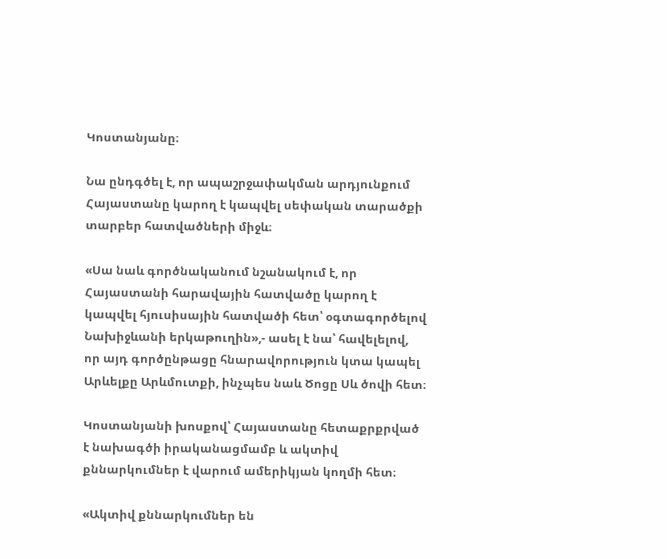Կոստանյանը։

Նա ընդգծել է, որ ապաշրջափակման արդյունքում Հայաստանը կարող է կապվել սեփական տարածքի տարբեր հատվածների միջև։

«Սա նաև գործնականում նշանակում է, որ Հայաստանի հարավային հատվածը կարող է կապվել հյուսիսային հատվածի հետ՝ օգտագործելով Նախիջևանի երկաթուղին»,- ասել է նա՝ հավելելով, որ այդ գործընթացը հնարավորություն կտա կապել Արևելքը Արևմուտքի, ինչպես նաև Ծոցը Սև ծովի հետ։

Կոստանյանի խոսքով՝ Հայաստանը հետաքրքրված է նախագծի իրականացմամբ և ակտիվ քննարկումներ է վարում ամերիկյան կողմի հետ։

«Ակտիվ քննարկումներ են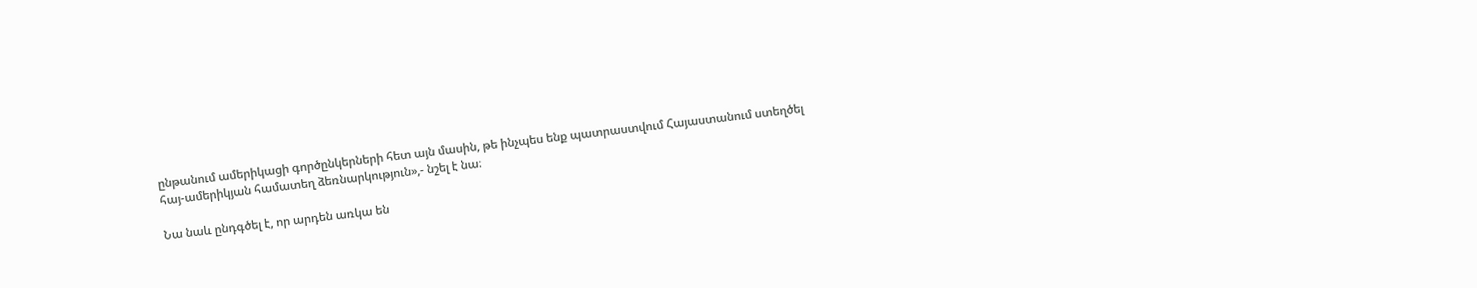ընթանում ամերիկացի գործընկերների հետ այն մասին, թե ինչպես ենք պատրաստվում Հայաստանում ստեղծել հայ-ամերիկյան համատեղ ձեռնարկություն»,- նշել է նա։

Նա նաև ընդգծել է, որ արդեն առկա են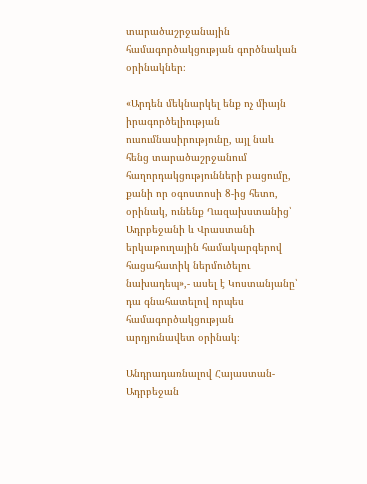տարածաշրջանային համագործակցության գործնական օրինակներ։

«Արդեն մեկնարկել ենք ոչ միայն իրագործելիության ուսումնասիրությունը, այլ նաև հենց տարածաշրջանում հաղորդակցությունների բացումը, քանի որ օգոստոսի 8-ից հետո, օրինակ, ունենք Ղազախստանից՝ Ադրբեջանի և Վրաստանի երկաթուղային համակարգերով հացահատիկ ներմուծելու նախադեպ»,- ասել է Կոստանյանը՝ դա գնահատելով որպես համագործակցության արդյունավետ օրինակ։

Անդրադառնալով Հայաստան-Ադրբեջան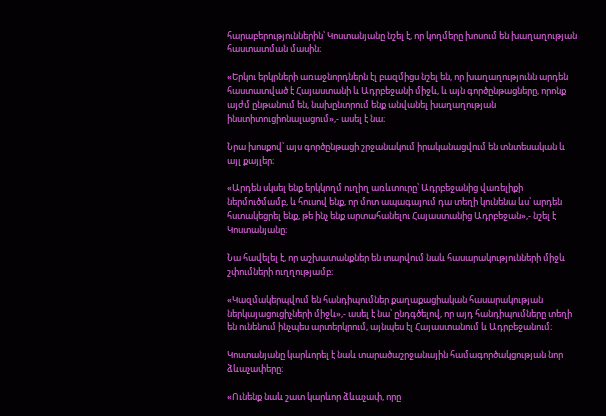հարաբերություններին՝ Կոստանյանը նշել է, որ կողմերը խոսում են խաղաղության հաստատման մասին։

«Երկու երկրների առաջնորդներն էլ բազմիցս նշել են, որ խաղաղությունն արդեն հաստատված է Հայաստանի և Ադրբեջանի միջև, և այն գործընթացները, որոնք այժմ ընթանում են, նախընտրում ենք անվանել խաղաղության ինստիտուցիոնալացում»,- ասել է նա։

Նրա խոսքով՝ այս գործընթացի շրջանակում իրականացվում են տնտեսական և այլ քայլեր։

«Արդեն սկսել ենք երկկողմ ուղիղ առևտուրը՝ Ադրբեջանից վառելիքի ներմուծմամբ, և հուսով ենք, որ մոտ ապագայում դա տեղի կունենա ևս՝ արդեն հստակեցրել ենք, թե ինչ ենք արտահանելու Հայաստանից Ադրբեջան»,- նշել է Կոստանյանը։

Նա հավելել է, որ աշխատանքներ են տարվում նաև հասարակությունների միջև շփումների ուղղությամբ։

«Կազմակերպվում են հանդիպումներ քաղաքացիական հասարակության ներկայացուցիչների միջև»,- ասել է նա՝ ընդգծելով, որ այդ հանդիպումները տեղի են ունենում ինչպես արտերկրում, այնպես էլ Հայաստանում և Ադրբեջանում։

Կոստանյանը կարևորել է նաև տարածաշրջանային համագործակցության նոր ձևաչափերը։

«Ունենք նաև շատ կարևոր ձևաչափ, որը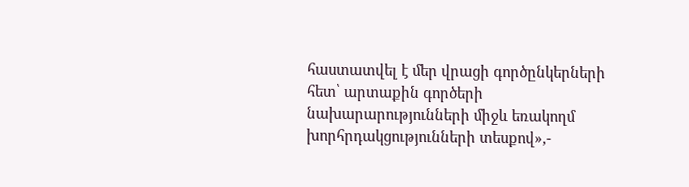հաստատվել է մեր վրացի գործընկերների հետ՝ արտաքին գործերի նախարարությունների միջև եռակողմ խորհրդակցությունների տեսքով»,-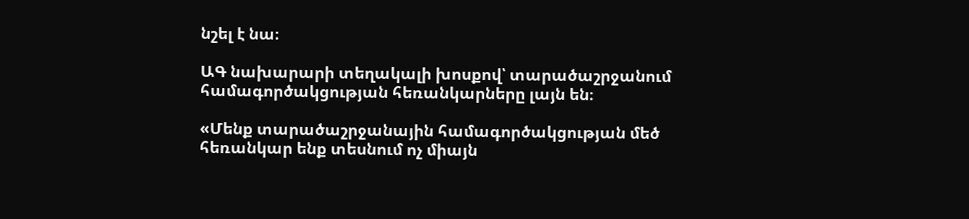նշել է նա։

ԱԳ նախարարի տեղակալի խոսքով՝ տարածաշրջանում համագործակցության հեռանկարները լայն են։

«Մենք տարածաշրջանային համագործակցության մեծ հեռանկար ենք տեսնում ոչ միայն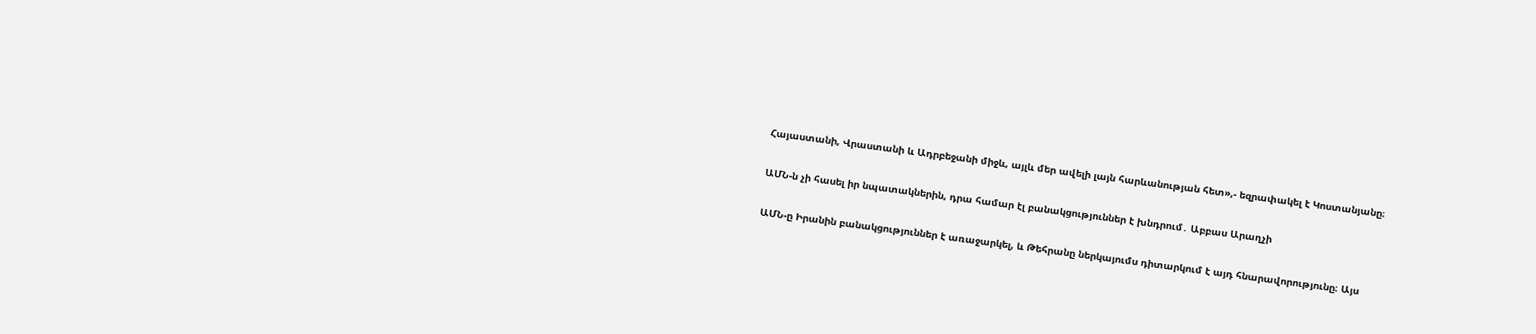Հայաստանի, Վրաստանի և Ադրբեջանի միջև, այլև մեր ավելի լայն հարևանության հետ»,- եզրափակել է Կոստանյանը։

ԱՄՆ-ն չի հասել իր նպատակներին, դրա համար էլ բանակցություններ է խնդրում․ Աբբաս Արաղչի

ԱՄՆ-ը Իրանին բանակցություններ է առաջարկել, և Թեհրանը ներկայումս դիտարկում է այդ հնարավորությունը։ Այս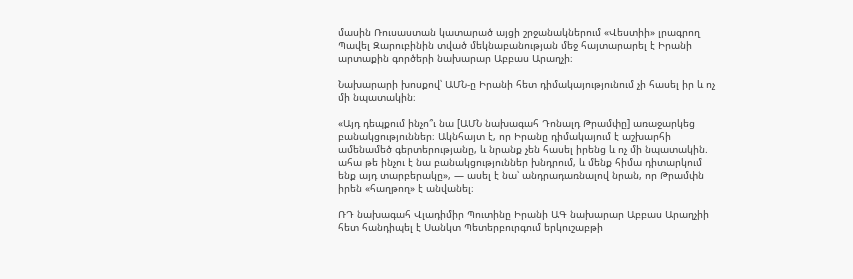մասին Ռուսաստան կատարած այցի շրջանակներում «Վեստիի» լրագրող Պավել Զարուբինին տված մեկնաբանության մեջ հայտարարել է Իրանի արտաքին գործերի նախարար Աբբաս Արաղչի։

Նախարարի խոսքով՝ ԱՄՆ-ը Իրանի հետ դիմակայությունում չի հասել իր և ոչ մի նպատակին։

«Այդ դեպքում ինչո՞ւ նա [ԱՄՆ նախագահ Դոնալդ Թրամփը] առաջարկեց բանակցություններ։ Ակնհայտ է, որ Իրանը դիմակայում է աշխարհի ամենամեծ գերտերությանը, և նրանք չեն հասել իրենց և ոչ մի նպատակին. ահա թե ինչու է նա բանակցություններ խնդրում, և մենք հիմա դիտարկում ենք այդ տարբերակը», — ասել է նա՝ անդրադառնալով նրան, որ Թրամփն իրեն «հաղթող» է անվանել։

ՌԴ նախագահ Վլադիմիր Պուտինը Իրանի ԱԳ նախարար Աբբաս Արաղչիի հետ հանդիպել է Սանկտ Պետերբուրգում երկուշաբթի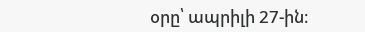օրը՝ ապրիլի 27-ին։